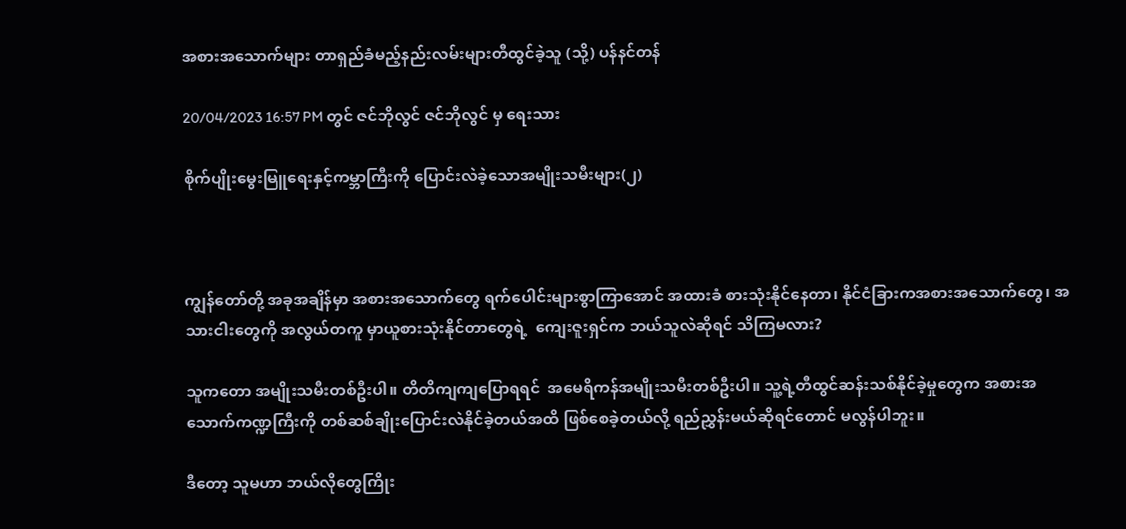အစားအသောက်များ တာရှည်ခံမည့်နည်းလမ်းများတီထွင်ခဲ့သူ (သို့) ပန်နင်တန်

20/04/2023 16:57 PM တွင် ဇင်ဘိုလွင် ဇင်ဘိုလွင် မှ ရေးသား

စိုက်ပျိုးမွေးမြူရေးနှင့်ကမ္ဘာကြီးကို ပြောင်းလဲခဲ့သောအမျိုးသမီးများ(၂)



ကျွန်တော်တို့ အခုအချိန်မှာ အစားအသောက်တွေ ရက်ပေါင်းများစွာကြာအောင် အထားခံ စားသုံးနိုင်နေတာ၊ နိုင်ငံခြားကအစားအသောက်တွေ၊ အသားငါးတွေကို အလွယ်တကူ မှာယူစားသုံးနိုင်တာတွေရဲ့  ကျေးဇူးရှင်က ဘယ်သူလဲဆိုရင် သိကြမလား?

သူကတော အမျိုးသမီးတစ်ဦးပါ။ တိတိကျကျပြောရရင်  အမေရိကန်အမျိုးသမီးတစ်ဦးပါ။ သူ့ရဲ့တီထွင်ဆန်းသစ်နိုင်ခဲ့မှုတွေက အစားအသောက်ကဏ္ဍကြီးကို တစ်ဆစ်ချိုးပြောင်းလဲနိုင်ခဲ့တယ်အထိ ဖြစ်စေခဲ့တယ်လို့ ရည်ညွှန်းမယ်ဆိုရင်တောင် မလွန်ပါဘူး။

ဒီတော့ သူမဟာ ဘယ်လိုတွေကြိုး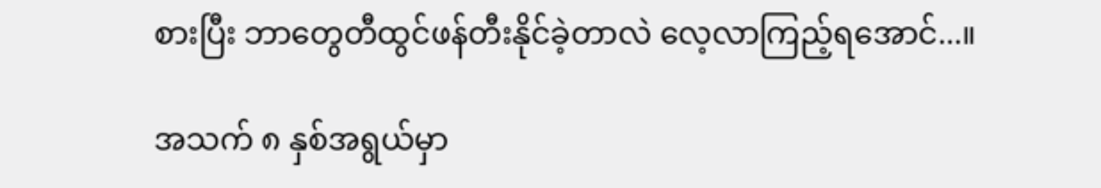စားပြီး ဘာတွေတီထွင်ဖန်တီးနိုင်ခဲ့တာလဲ လေ့လာကြည့်ရအောင်...။

အသက် ၈ နှစ်အရွယ်မှာ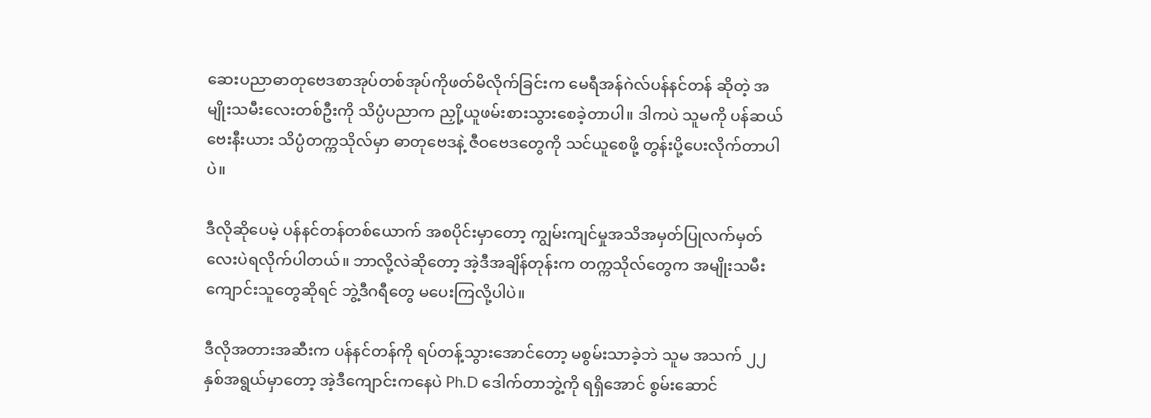ဆေးပညာဓာတုဗေဒစာအုပ်တစ်အုပ်ကိုဖတ်မိလိုက်ခြင်းက မေရီအန်ဂဲလ်ပန်နင်တန် ဆိုတဲ့ အမျိုးသမီးလေးတစ်ဦးကို သိပ္ပံပညာက ညှို့ယူဖမ်းစားသွားစေခဲ့တာပါ။ ဒါကပဲ သူမကို ပန်ဆယ်ဗေးနီးယား သိပ္ပံတက္ကသိုလ်မှာ ဓာတုဗေဒနဲ့ ဇီဝဗေဒတွေကို သင်ယူစေဖို့ တွန်းပို့ပေးလိုက်တာပါပဲ။

ဒီလိုဆိုပေမဲ့ ပန်နင်တန်တစ်ယောက် အစပိုင်းမှာတော့ ကျွမ်းကျင်မှုအသိအမှတ်ပြုလက်မှတ်လေးပဲရလိုက်ပါတယ်။ ဘာလို့လဲဆိုတော့ အဲ့ဒီအချိန်တုန်းက တက္ကသိုလ်တွေက အမျိုးသမီးကျောင်းသူတွေဆိုရင် ဘွဲ့ဒီဂရီတွေ မပေးကြလို့ပါပဲ။

ဒီလိုအတားအဆီးက ပန်နင်တန်ကို ရပ်တန့်သွားအောင်တော့ မစွမ်းသာခဲ့ဘဲ သူမ အသက် ၂၂ နှစ်အရွယ်မှာတော့ အဲ့ဒီကျောင်းကနေပဲ Ph.D ဒေါက်တာဘွဲ့ကို ရရှိအောင် စွမ်းဆောင်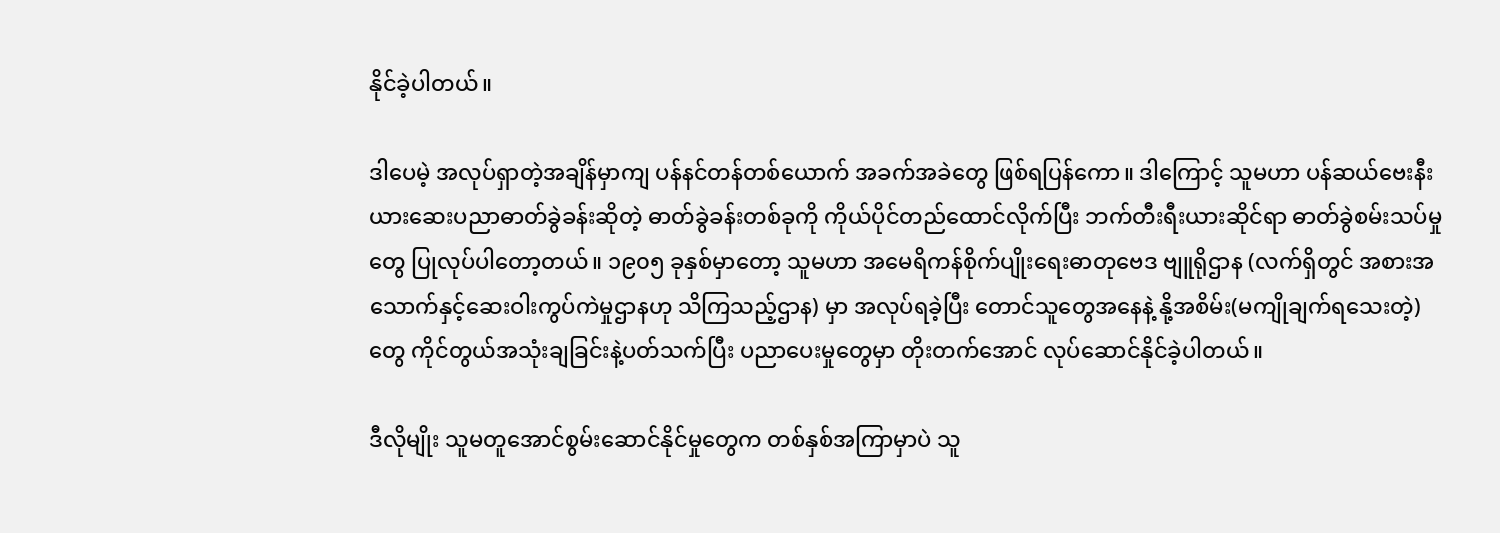နိုင်ခဲ့ပါတယ်။

ဒါပေမဲ့ အလုပ်ရှာတဲ့အချိန်မှာကျ ပန်နင်တန်တစ်ယောက် အခက်အခဲတွေ ဖြစ်ရပြန်ကော။ ဒါကြောင့် သူမဟာ ပန်ဆယ်ဗေးနီးယားဆေးပညာဓာတ်ခွဲခန်းဆိုတဲ့ ဓာတ်ခွဲခန်းတစ်ခုကို ကိုယ်ပိုင်တည်ထောင်လိုက်ပြီး ဘက်တီးရီးယားဆိုင်ရာ ဓာတ်ခွဲစမ်းသပ်မှုတွေ ပြုလုပ်ပါတော့တယ်။ ၁၉၀၅ ခုနှစ်မှာတော့ သူမဟာ အမေရိကန်စိုက်ပျိုးရေးဓာတုဗေဒ ဗျူရိုဌာန (လက်ရှိတွင် အစားအသောက်နှင့်ဆေးဝါးကွပ်ကဲမှုဌာနဟု သိကြသည့်ဌာန) မှာ အလုပ်ရခဲ့ပြီး တောင်သူတွေအနေနဲ့ နို့အစိမ်း(မကျိုချက်ရသေးတဲ့) တွေ ကိုင်တွယ်အသုံးချခြင်းနဲ့ပတ်သက်ပြီး ပညာပေးမှုတွေမှာ တိုးတက်အောင် လုပ်ဆောင်နိုင်ခဲ့ပါတယ်။

ဒီလိုမျိုး သူမတူအောင်စွမ်းဆောင်နိုင်မှုတွေက တစ်နှစ်အကြာမှာပဲ သူ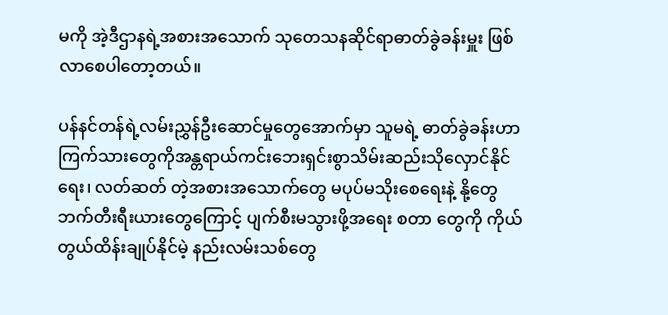မကို အဲ့ဒီဌာနရဲ့အစားအသောက် သုတေသနဆိုင်ရာဓာတ်ခွဲခန်းမှူး ဖြစ်လာစေပါတော့တယ်။

ပန်နင်တန်ရဲ့လမ်းညွှန်ဦးဆောင်မှုတွေအောက်မှာ သူမရဲ့ ဓာတ်ခွဲခန်းဟာ ကြက်သားတွေကိုအန္တရာယ်ကင်းဘေးရှင်းစွာသိမ်းဆည်းသိုလှောင်နိုင်ရေး၊ လတ်ဆတ် တဲ့အစားအသောက်တွေ မပုပ်မသိုးစေရေးနဲ့ နို့တွေ ဘက်တီးရီးယားတွေကြောင့် ပျက်စီးမသွားဖို့အရေး စတာ တွေကို ကိုယ်တွယ်ထိန်းချုပ်နိုင်မဲ့ နည်းလမ်းသစ်တွေ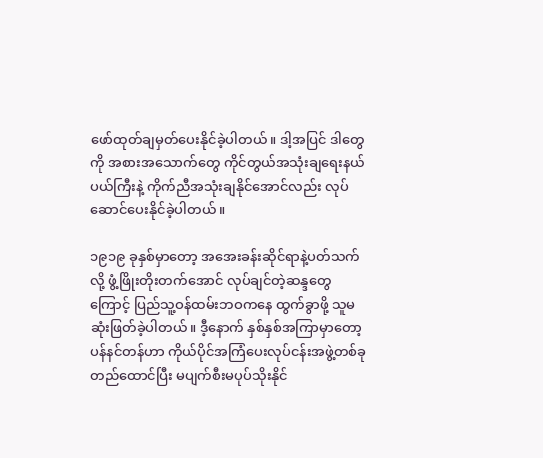ဖော်ထုတ်ချမှတ်ပေးနိုင်ခဲ့ပါတယ်။ ဒါ့အပြင် ဒါတွေကို အစားအသောက်တွေ ကိုင်တွယ်အသုံးချရေးနယ်ပယ်ကြီးနဲ့ ကိုက်ညီအသုံးချနိုင်အောင်လည်း လုပ်ဆောင်ပေးနိုင်ခဲ့ပါတယ်။

၁၉၁၉ ခုနှစ်မှာတော့ အအေးခန်းဆိုင်ရာနဲ့ပတ်သက်လို့ ဖွံ့ဖြိုးတိုးတက်အောင် လုပ်ချင်တဲ့ဆန္ဒတွေကြောင့် ပြည်သူ့ဝန်ထမ်းဘဝကနေ ထွက်ခွာဖို့ သူမဆုံးဖြတ်ခဲ့ပါတယ်။ ဒီ့နောက် နှစ်နှစ်အကြာမှာတော့ ပန်နင်တန်ဟာ ကိုယ်ပိုင်အကြံပေးလုပ်ငန်းအဖွဲ့တစ်ခုတည်ထောင်ပြီး မပျက်စီးမပုပ်သိုးနိုင်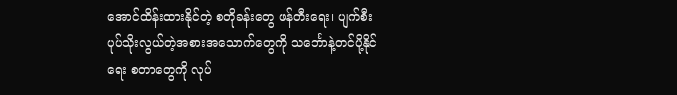အောင်ထိန်းထားနိုင်တဲ့ စတိုခန်းတွေ ဖန်တီးရေး၊ ပျက်စီးပုပ်သိုးလွယ်တဲ့အစားအသောက်တွေကို သင်္ဘောနဲ့တင်ပို့နိုင်ရေး စတာတွေကို လုပ်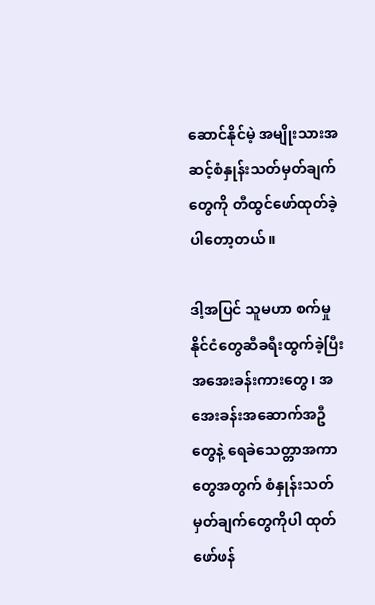ဆောင်နိုင်မဲ့ အမျိုးသားအဆင့်စံနှုန်းသတ်မှတ်ချက်တွေကို တီထွင်ဖော်ထုတ်ခဲ့ပါတော့တယ်။

ဒါ့အပြင် သူမဟာ စက်မှုနိုင်ငံတွေဆီခရီးထွက်ခဲ့ပြီး အအေးခန်းကားတွေ၊ အအေးခန်းအဆောက်အဦတွေနဲ့ ရေခဲသေတ္တာအကာတွေအတွက် စံနှုန်းသတ်မှတ်ချက်တွေကိုပါ ထုတ်ဖော်ဖန်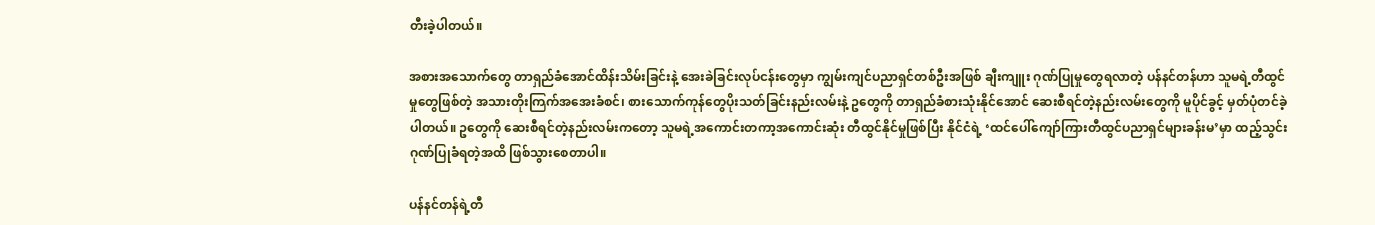တီးခဲ့ပါတယ်။

အစားအသောက်တွေ တာရှည်ခံအောင်ထိန်းသိမ်းခြင်းနဲ့ အေးခဲခြင်းလုပ်ငန်းတွေမှာ ကျွမ်းကျင်ပညာရှင်တစ်ဦးအဖြစ် ချီးကျူး ဂုဏ်ပြုမှုတွေရလာတဲ့ ပန်နင်တန်ဟာ သူမရဲ့တီထွင်မှုတွေဖြစ်တဲ့ အသားတိုးကြက်အအေးခံစင်၊ စားသောက်ကုန်တွေပိုးသတ်ခြင်းနည်းလမ်းနဲ့ ဥတွေကို တာရှည်ခံစားသုံးနိုင်အောင် ဆေးစီရင်တဲ့နည်းလမ်းတွေကို မူပိုင်ခွင့် မှတ်ပုံတင်ခဲ့ပါတယ်။ ဥတွေကို ဆေးစီရင်တဲ့နည်းလမ်းကတော့ သူမရဲ့အကောင်းတကာ့အကောင်းဆုံး တီထွင်နိုင်မှုဖြစ်ပြီး နိုင်ငံရဲ့ ‘ထင်ပေါ်ကျော်ကြားတီထွင်ပညာရှင်များခန်းမ’မှာ ထည့်သွင်းဂုဏ်ပြုခံရတဲ့အထိ ဖြစ်သွားစေတာပါ။

ပန်နင်တန်ရဲ့တီ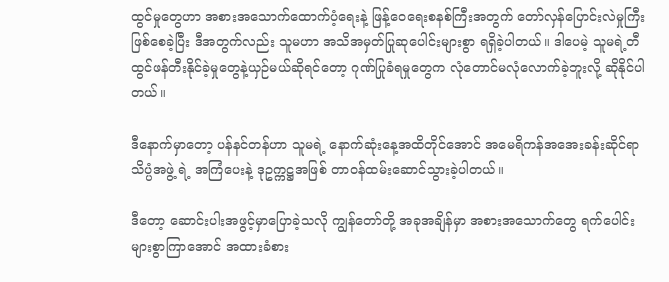ထွင်မှုတွေဟာ အစားအသောက်ထောက်ပံ့ရေးနဲ့ ဖြန့်ဝေရေးစနစ်ကြီးအတွက် တော်လှန်ပြောင်းလဲမှုကြီးဖြစ်စေခဲ့ပြီး ဒီအတွက်လည်း သူမဟာ အသိအမှတ်ပြုဆုပေါင်းများစွာ ရရှိခဲ့ပါတယ်။ ဒါပေမဲ့ သူမရဲ့တီထွင်ဖန်တီးနိုင်ခဲ့မှုတွေနဲ့ယှဉ်မယ်ဆိုရင်တော့ ဂုဏ်ပြုခံရမှုတွေက လုံတောင်မလုံလောက်ခဲ့ဘူးလို့ ဆိုနိုင်ပါတယ်။

ဒီနောက်မှာတော့ ပန်နင်တန်ဟာ သူမရဲ့ နောက်ဆုံးနေ့အထိတိုင်အောင် အမေရိကန်အအေးခန်းဆိုင်ရာသိပ္ပံအဖွဲ့ ရဲ့ အကြံပေးနဲ့ ဒုဥက္ကဋ္ဌအဖြစ် တာဝန်ထမ်းဆောင်သွားခဲ့ပါတယ်။

ဒီတော့ ဆောင်းပါးအဖွင့်မှာပြောခဲ့သလို ကျွန်တော်တို့ အခုအချိန်မှာ အစားအသောက်တွေ ရက်ပေါင်းများစွာကြာအောင် အထားခံစား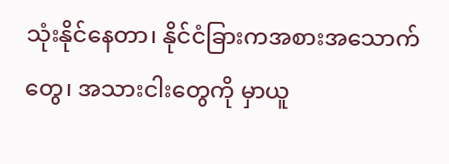သုံးနိုင်နေတာ၊ နိုင်ငံခြားကအစားအသောက်တွေ၊ အသားငါးတွေကို မှာယူ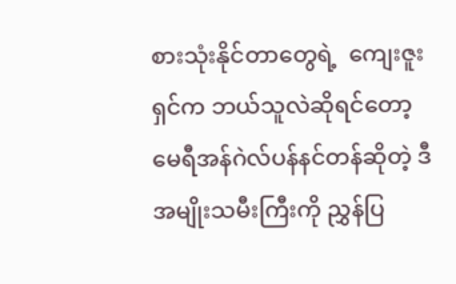စားသုံးနိုင်တာတွေရဲ့  ကျေးဇူးရှင်က ဘယ်သူလဲဆိုရင်တော့ မေရီအန်ဂဲလ်ပန်နင်တန်ဆိုတဲ့ ဒီအမျိုးသမီးကြီးကို ညွှန်ပြ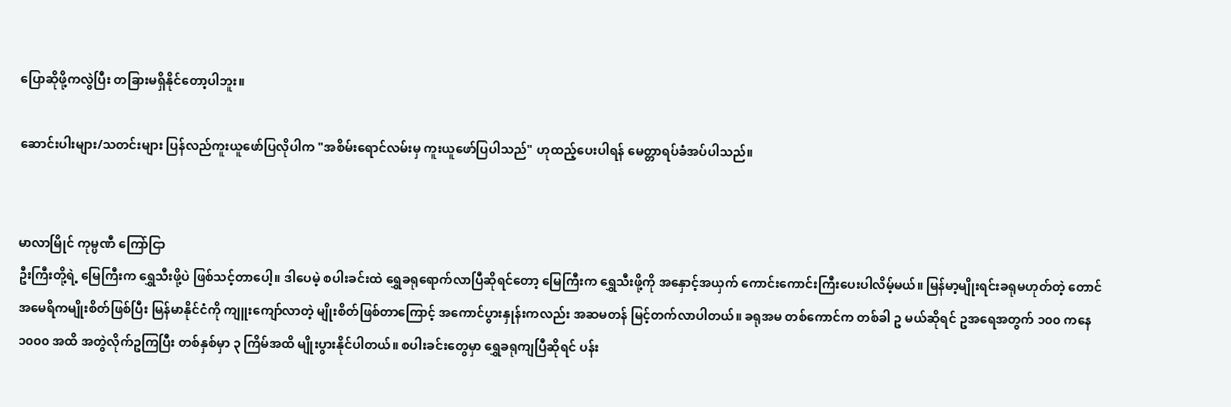ပြောဆိုဖို့ကလွဲပြီး တခြားမရှိနိုင်တော့ပါဘူး။

ဆောင်းပါးများ/သတင်းများ ပြန်လည်ကူးယူဖော်ပြလိုပါက "အစိမ်းရောင်လမ်းမှ ကူးယူဖော်ပြပါသည်" ဟုထည့်ပေးပါရန် မေတ္တာရပ်ခံအပ်ပါသည်။


မာလာမြိုင် ကုမ္ပဏီ ကြော်ငြာ
ဦးကြီးတို့ရဲ့ မြေကြီးက ရွှေသီးဖို့ပဲ ဖြစ်သင့်တာပေါ့။ ဒါပေမဲ့ စပါးခင်းထဲ ရွှေခရုရောက်လာပြီဆိုရင်တော့ မြေကြီးက ရွှေသီးဖို့ကို အနှောင့်အယှက် ကောင်းကောင်းကြီးပေးပါလိမ့်မယ်။ မြန်မာ့မျိုးရင်းခရုမဟုတ်တဲ့ တောင်အမေရိကမျိုးစိတ်ဖြစ်ပြီး မြန်မာနိုင်ငံကို ကျူးကျော်လာတဲ့ မျိုးစိတ်ဖြစ်တာကြောင့် အကောင်ပွားနှုန်းကလည်း အဆမတန် မြင့်တက်လာပါတယ်။ ခရုအမ တစ်ကောင်က တစ်ခါ ဥ မယ်ဆိုရင် ဥအရေအတွက် ၁၀၀ ကနေ ၁၀၀၀ အထိ အတွဲလိုက်ဥကြပြီး တစ်နှစ်မှာ ၃ ကြိမ်အထိ မျိုးပွားနိုင်ပါတယ်။ စပါးခင်းတွေမှာ ရွှေခရုကျပြီဆိုရင် ပန်း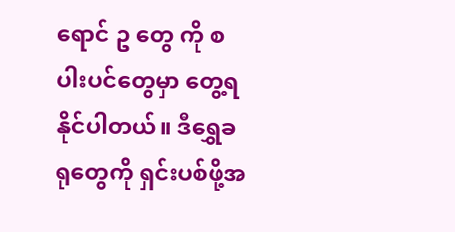ရောင် ဥ တွေ ကို စပါးပင်တွေမှာ တွေ့ရနိုင်ပါတယ်။ ဒီရွှေခရုတွေကို ရှင်းပစ်ဖို့အ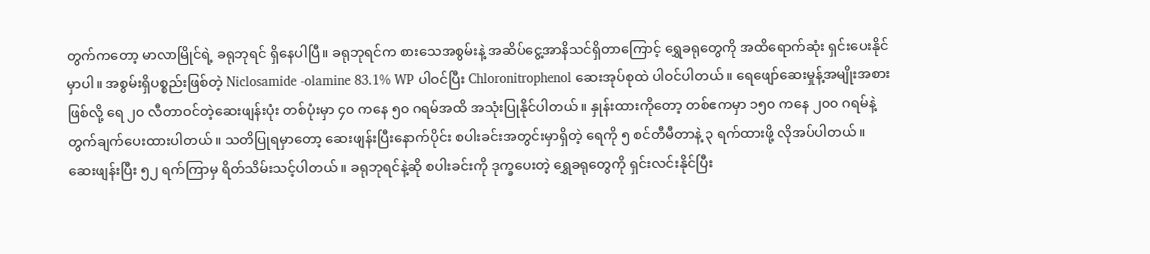တွက်ကတော့ မာလာမြိုင်ရဲ့ ခရုဘုရင် ရှိနေပါပြီ။ ခရုဘုရင်က စားသေအစွမ်းနဲ့ အဆိပ်ငွေ့အာနိသင်ရှိတာကြောင့် ရွှေခရုတွေကို အထိရောက်ဆုံး ရှင်းပေးနိုင်မှာပါ။ အစွမ်းရှိပစ္စည်းဖြစ်တဲ့ Niclosamide -olamine 83.1% WP ပါဝင်ပြီး Chloronitrophenol ဆေးအုပ်စုထဲ ပါဝင်ပါတယ်။ ရေဖျော်ဆေးမှုန့်အမျိုးအစားဖြစ်လို့ ရေ ၂၀ လီတာဝင်တဲ့ဆေးဖျန်းပုံး တစ်ပုံးမှာ ၄၀ ကနေ ၅၀ ဂရမ်အထိ အသုံးပြုနိုင်ပါတယ်။ နှုန်းထားကိုတော့ တစ်ဧကမှာ ၁၅၀ ကနေ ၂၀၀ ဂရမ်နဲ့ တွက်ချက်ပေးထားပါတယ်။ သတိပြုရမှာတော့ ဆေးဖျန်းပြီးနောက်ပိုင်း စပါးခင်းအတွင်းမှာရှိတဲ့ ရေကို ၅ စင်တီမီတာနဲ့ ၃ ရက်ထားဖို့ လိုအပ်ပါတယ်။ ဆေးဖျန်းပြီး ၅၂ ရက်ကြာမှ ရိတ်သိမ်းသင့်ပါတယ်။ ခရုဘုရင်နဲ့ဆို စပါးခင်းကို ဒုက္ခပေးတဲ့ ရွှေခရုတွေကို ရှင်းလင်းနိုင်ပြီး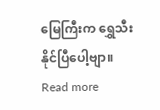မြေကြီးက ရွှေသီးနိုင်ပြီပေါ့ဗျာ။
Read more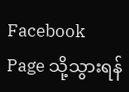Facebook Page သို့သွားရန်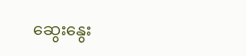ဆွေးနွေး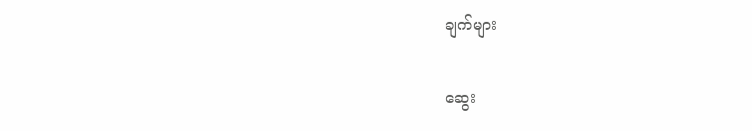ချက်များ

ဆွေး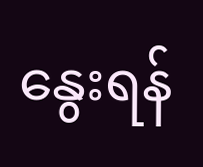နွေးရန်